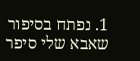1. נפתח בסיפור שאבא שלי סיפר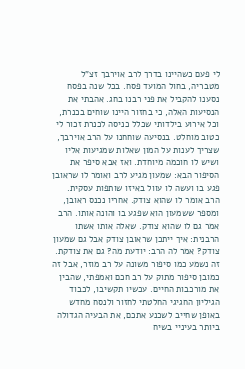לי פעם כשהיינו בדרך לרב אוירבך זצ"ל מטבריה, בחול המועד פסח. בכל שנה בפסח נסענו להקביל את פני רבנו בחג. אהבתי את הנסיעות האלה, כי בחזור היינו שוחים בכנרת, וכל אירוע בילדותי שכלל כניסה לכנרת זכור לי כטוב מוחלט. בנסיעה שוחחנו על הרב אוירבך, שצריך לענות על המון שאלות שמגיעות אליו ושיש לו חוכמה מיוחדת. ואז אבא סיפר את הסיפור הבא: שמעון מגיע לרב ואומר לו שראובן פגע בו ועשה לו עוול באיזו שותפות עסקית. הרב אומר לו שהוא צודק. אחריו נכנס ראובן, ומספר ששמעון הוא שפגע בו והונה אותו. הרב אמר גם לו שהוא צודק. שאלה אותו אשתו הרבנית: איך ייתכן שראובן צודק אבל גם שמעון צודק? אמר לה הרב: יודעת מה? גם את צודקת.
זה נשמע כמו סיפור משונה על רב מוזר, אבל זה כמובן סיפור מתוק על רב חכם ואמפתי, שהבין את מורכבות החיים. עכשיו תקשיבו, לכבוד הגיליון החגיגי החלטתי לחזור ולנסח מחדש באופן שחייב לשכנע אתכם, את הבעיה הגדולה ביותר בעיניי בשיח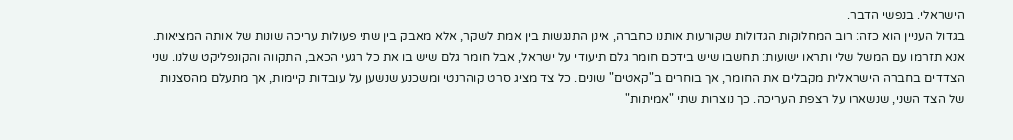הישראלי. בנפשי הדבר.
בגדול העניין הוא כזה: רוב המחלוקות הגדולות שקורעות אותנו כחברה, אינן התנגשות בין אמת לשקר, אלא מאבק בין שתי פעולות עריכה שונות של אותה המציאות. אנא תזרמו עם המשל שלי ותראו ישועות: תחשבו שיש בידכם חומר גלם תיעודי על ישראל, אבל חומר גלם שיש בו את כל רגעי הכאב, התקווה והקונפליקט שלנו. שני הצדדים בחברה הישראלית מקבלים את החומר, אך בוחרים ב"קאטים" שונים. כל צד מציג סרט קוהרנטי ומשכנע שנשען על עובדות קיימות, אך מתעלם מהסצנות של הצד השני, שנשארו על רצפת העריכה. כך נוצרות שתי "אמיתות"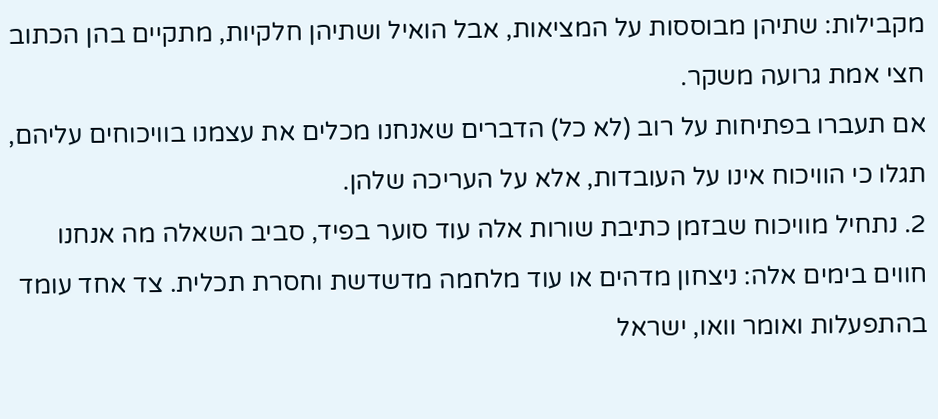מקבילות: שתיהן מבוססות על המציאות, אבל הואיל ושתיהן חלקיות, מתקיים בהן הכתוב חצי אמת גרועה משקר.
אם תעברו בפתיחות על רוב (לא כל) הדברים שאנחנו מכלים את עצמנו בוויכוחים עליהם, תגלו כי הוויכוח אינו על העובדות, אלא על העריכה שלהן.
2. נתחיל מוויכוח שבזמן כתיבת שורות אלה עוד סוער בפיד, סביב השאלה מה אנחנו חווים בימים אלה: ניצחון מדהים או עוד מלחמה מדשדשת וחסרת תכלית. צד אחד עומד בהתפעלות ואומר וואו, ישראל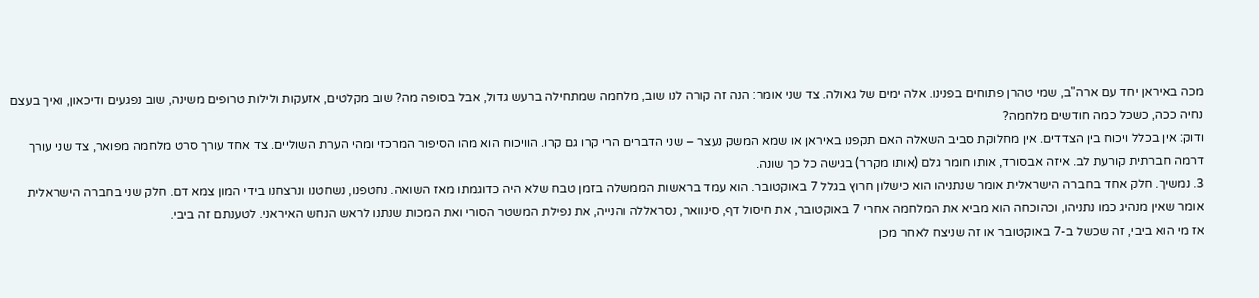מכה באיראן יחד עם ארה"ב, שמי טהרן פתוחים בפנינו. אלה ימים של גאולה. צד שני אומר: הנה זה קורה לנו שוב, מלחמה שמתחילה ברעש גדול, אבל בסופה מה? שוב מקלטים, אזעקות ולילות טרופים משינה, שוב נפגעים ודיכאון, ואיך בעצם נחיה ככה, כשכל כמה חודשים מלחמה?
ודוק: אין בכלל ויכוח בין הצדדים. אין מחלוקת סביב השאלה האם תקפנו באיראן או שמא המשק נעצר – שני הדברים הרי קרו גם קרו. הוויכוח הוא מהו הסיפור המרכזי ומהי הערת השוליים. צד אחד עורך סרט מלחמה מפואר, צד שני עורך דרמה חברתית קורעת לב. איזה אבסורד, אותו חומר גלם (אותו מקרר) בגישה כל כך שונה.
3. נמשיך. חלק אחד בחברה הישראלית אומר שנתניהו הוא כישלון חרוץ בגלל 7 באוקטובר. הוא עמד בראשות הממשלה בזמן טבח שלא היה כדוגמתו מאז השואה. נחטפנו, נשחטנו ונרצחנו בידי המון צמא דם. חלק שני בחברה הישראלית אומר שאין מנהיג כמו נתניהו, וכהוכחה הוא מביא את המלחמה אחרי 7 באוקטובר, את חיסול דף, סינוואר, נסראללה והנייה, את נפילת המשטר הסורי ואת המכות שנתנו לראש הנחש האיראני. לטענתם זה ביבי.
אז מי הוא ביבי, זה שכשל ב-7 באוקטובר או זה שניצח לאחר מכן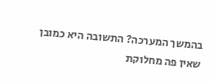בהמשך המערכה? התשובה היא כמובן שאין פה מחלוקת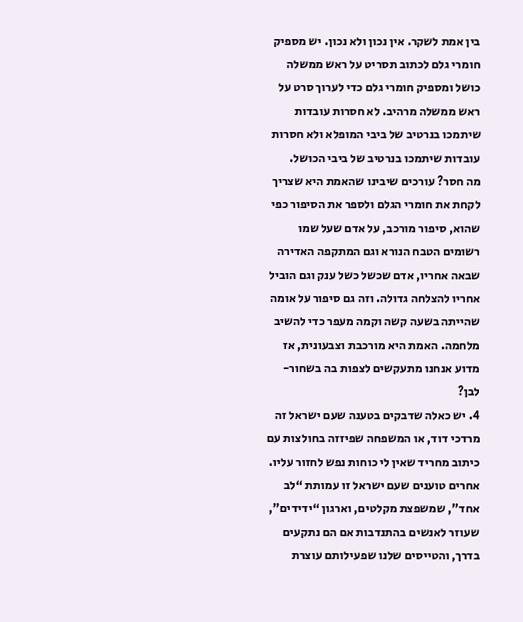בין אמת לשקר. אין נכון ולא נכון. יש מספיק חומרי גלם לכתוב תסריט על ראש ממשלה כושל ומספיק חומרי גלם כדי לערוך סרט על ראש ממשלה מרהיב. לא חסרות עובדות שיתמכו בנרטיב של ביבי המופלא ולא חסרות עובדות שיתמכו בנרטיב של ביבי הכושל.
מה חסר? עורכים שיבינו שהאמת היא שצריך לקחת את חומרי הגלם ולספר את הסיפור כפי שהוא, סיפור מורכב, על אדם שעל שמו רשומים הטבח הנורא וגם המתקפה האדירה שבאה אחריו, אדם שכשל כשל ענק וגם הוביל אחריו להצלחה גדולה. וזה גם סיפור על אומה שהייתה בשעה קשה וקמה מעפר כדי להשיב מלחמה. האמת היא מורכבת וצבעונית, אז מדוע אנחנו מתעקשים לצפות בה בשחור-לבן?
4. יש כאלה שדבקים בטענה שעם ישראל זה מרדכי דוד, או המשפחה שפיזזה בחולצות עם כיתוב מחריד שאין לי כוחות נפש לחזור עליו. אחרים טוענים שעם ישראל זו עמותת “לב אחד”, שמשפצת מקלטים, וארגון “ידידים”, שעוזר לאנשים בהתנדבות אם הם נתקעים בדרך, והטייסים שלנו שפעילותם עוצרת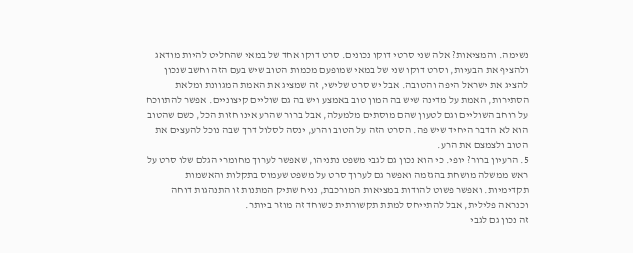נשימה. והמציאות? אלה שני סרטי דוקו נכונים. סרט דוקו אחד של במאי שהחליט להיות מודאג ולהציף את הבעיות, וסרט דוקו שני של במאי שמופעם מכמות הטוב שיש בעם הזה וחשב שנכון להציג את ישראל היפה והטובה. אבל יש סרט שלישי, זה שמציג את האמת המגוונת ומלאת הסתירות, האמת על מדינה שיש בה המון טוב באמצע ויש בה גם שוליים קיצוניים. אפשר להתווכח על רוחב השוליים וגם לטעון שהם מוסתים מלמעלה, אבל ברור שהרע אינו חזות הכל, כשם שהטוב הוא לא הדבר היחיד שיש פה. הסרט הזה על הטוב והרע, ינסה לסלול דרך שבה נוכל להעצים את הטוב ולצמצם את הרע.
5. הרעיון ברור? יופי. כי הוא נכון גם לגבי משפט נתניהו, שאפשר לערוך מחומרי הגלם שלו סרט על ראש ממשלה מושחת בהגזמה ואפשר גם לערוך סרט על משפט שעמוס בתקלות והאשמות תקדימיות. ואפשר פשוט להודות במציאות המורכבת, נניח שתיק המתנות זו התנהגות דוחה וכנראה פלילית, אבל להתייחס למתת תקשורתית כשוחד זה מוזר ביותר.
זה נכון גם לגבי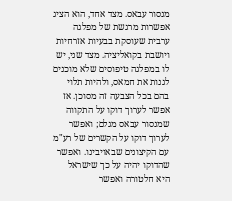מנסור עבאס. מצד אחד, הוא הציג אפשרות מרגשת של מפלגה ערבית שעוסקת בבעיות אזרחיות ויושבת בקואליציה. מצד שני, יש לו במפלגה טיפוסים שלא מוכנים לגנות את חמאס, ולהיות תלוי בהם בכל הצבעה זה מסוכן. אז אפשר לערוך דוקו על התקווה שמנסור עבאס מגלם; ואפשר לערוך דוקו על הקשרים של רע"מ עם הקיצונים שבאויבינו. ואפשר שהדוקו יהיה על כך שישראל היא חלטורה ואפשר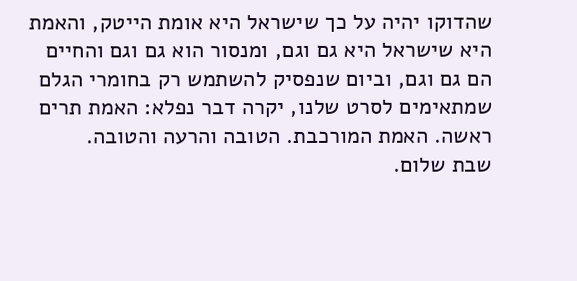שהדוקו יהיה על כך שישראל היא אומת הייטק, והאמת היא שישראל היא גם וגם, ומנסור הוא גם וגם והחיים הם גם וגם, וביום שנפסיק להשתמש רק בחומרי הגלם שמתאימים לסרט שלנו, יקרה דבר נפלא: האמת תרים ראשה. האמת המורכבת. הטובה והרעה והטובה.
שבת שלום.